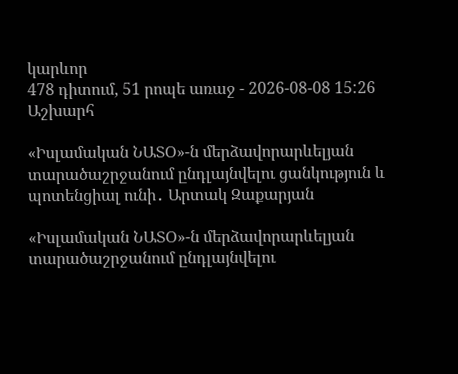կարևոր
478 դիտում, 51 րոպե առաջ - 2026-08-08 15:26
Աշխարհ

«Իսլամական ՆԱՏՕ»-ն մերձավորարևելյան տարածաշրջանում ընդլայնվելու ցանկություն և պոտենցիալ ունի․ Արտակ Զաքարյան

«Իսլամական ՆԱՏՕ»-ն մերձավորարևելյան տարածաշրջանում ընդլայնվելու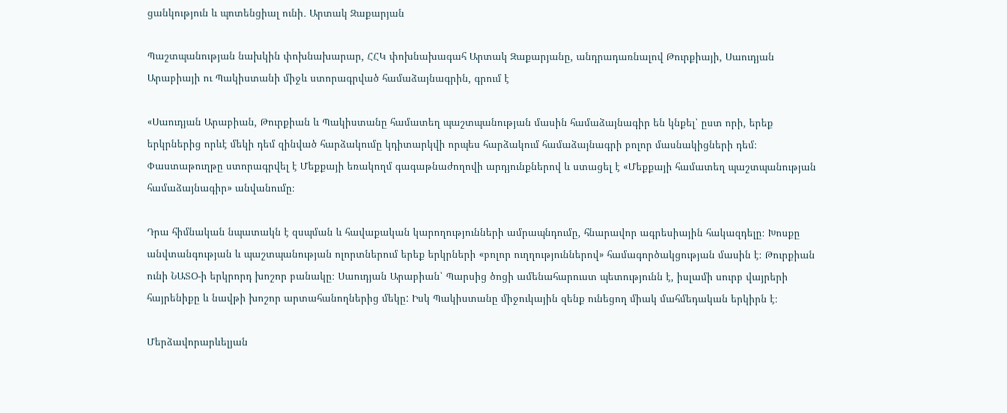ցանկություն և պոտենցիալ ունի․ Արտակ Զաքարյան

Պաշտպանության նախկին փոխնախարար, ՀՀԿ փոխնախագահ Արտակ Զաքարյանը, անդրադառնալով Թուրքիայի, Սաուդյան Արաբիայի ու Պակիստանի միջև ստորագրված համաձայնագրին, գրում է

«Սաուդյան Արաբիան, Թուրքիան և Պակիստանը համատեղ պաշտպանության մասին համաձայնագիր են կնքել՝ ըստ որի, երեք երկրներից որևէ մեկի դեմ զինված հարձակումը կդիտարկվի որպես հարձակում համաձայնագրի բոլոր մասնակիցների դեմ։ Փաստաթուղթը ստորագրվել է Մեքքայի եռակողմ գագաթնաժողովի արդյունքներով և ստացել է «Մեքքայի համատեղ պաշտպանության համաձայնագիր» անվանումը։

Դրա հիմնական նպատակն է զսպման և հավաքական կարողությունների ամրապնդումը, հնարավոր ագրեսիային հակազդելը։ Խոսքը անվտանգության և պաշտպանության ոլորտներում երեք երկրների «բոլոր ուղղություններով» համագործակցության մասին է։ Թուրքիան ունի ՆԱՏՕ-ի երկրորդ խոշոր բանակը։ Սաուդյան Արաբիան՝ Պարսից ծոցի ամենահարուստ պետությունն է, իսլամի սուրբ վայրերի հայրենիքը և նավթի խոշոր արտահանողներից մեկը: Իսկ Պակիստանը միջուկային զենք ունեցող միակ մահմեդական երկիրն է։

Մերձավորարևելյան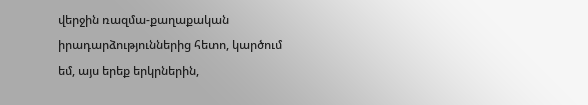վերջին ռազմա-քաղաքական իրադարձություններից հետո, կարծում եմ, այս երեք երկրներին,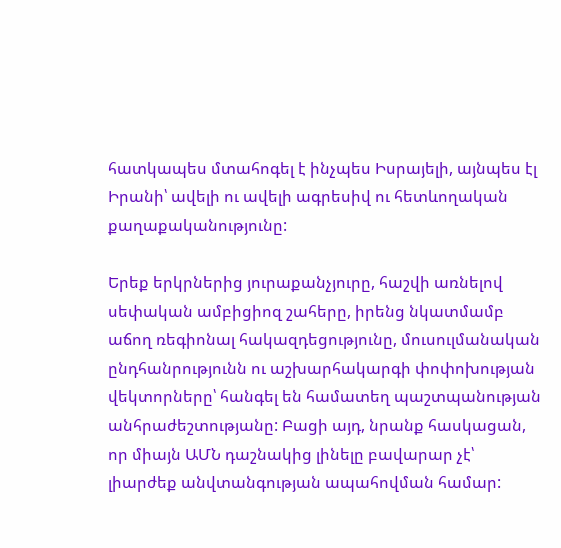հատկապես մտահոգել է ինչպես Իսրայելի, այնպես էլ Իրանի՝ ավելի ու ավելի ագրեսիվ ու հետևողական քաղաքականությունը:

Երեք երկրներից յուրաքանչյուրը, հաշվի առնելով սեփական ամբիցիոզ շահերը, իրենց նկատմամբ աճող ռեգիոնալ հակազդեցությունը, մուսուլմանական ընդհանրությունն ու աշխարհակարգի փոփոխության վեկտորները՝ հանգել են համատեղ պաշտպանության անհրաժեշտությանը: Բացի այդ, նրանք հասկացան, որ միայն ԱՄՆ դաշնակից լինելը բավարար չէ՝ լիարժեք անվտանգության ապահովման համար: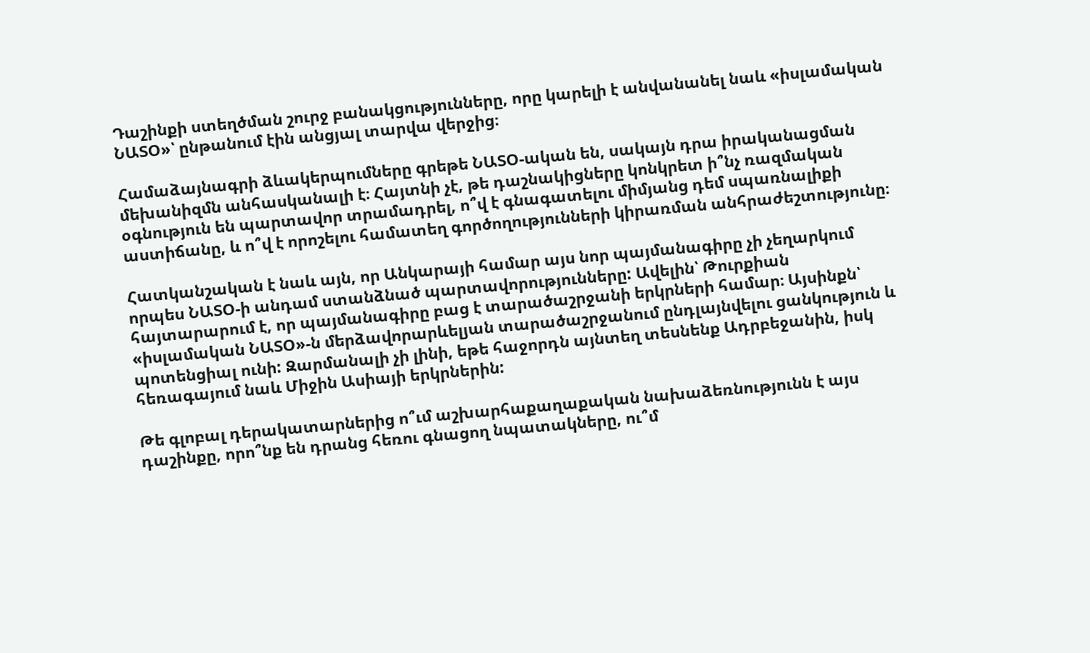Դաշինքի ստեղծման շուրջ բանակցությունները, որը կարելի է անվանանել նաև «իսլամական ՆԱՏՕ»՝ ընթանում էին անցյալ տարվա վերջից։

Համաձայնագրի ձևակերպումները գրեթե ՆԱՏՕ-ական են, սակայն դրա իրականացման մեխանիզմն անհասկանալի է։ Հայտնի չէ, թե դաշնակիցները կոնկրետ ի՞նչ ռազմական օգնություն են պարտավոր տրամադրել, ո՞վ է գնագատելու միմյանց դեմ սպառնալիքի աստիճանը, և ո՞վ է որոշելու համատեղ գործողությունների կիրառման անհրաժեշտությունը։

Հատկանշական է նաև այն, որ Անկարայի համար այս նոր պայմանագիրը չի չեղարկում որպես ՆԱՏՕ-ի անդամ ստանձնած պարտավորությունները: Ավելին՝ Թուրքիան հայտարարում է, որ պայմանագիրը բաց է տարածաշրջանի երկրների համար։ Այսինքն՝ «իսլամական ՆԱՏՕ»-ն մերձավորարևելյան տարածաշրջանում ընդլայնվելու ցանկություն և պոտենցիալ ունի: Զարմանալի չի լինի, եթե հաջորդն այնտեղ տեսնենք Ադրբեջանին, իսկ հեռագայում նաև Միջին Ասիայի երկրներին:

Թե գլոբալ դերակատարներից ո՞ւմ աշխարհաքաղաքական նախաձեռնությունն է այս դաշինքը, որո՞նք են դրանց հեռու գնացող նպատակները, ու՞մ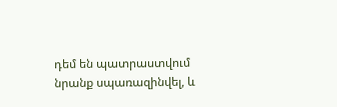դեմ են պատրաստվում նրանք սպառազինվել, և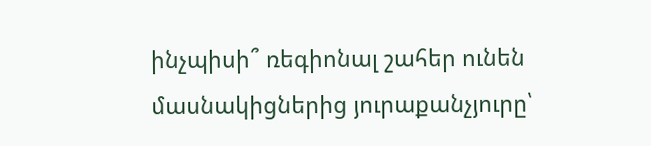ինչպիսի՞ ռեգիոնալ շահեր ունեն մասնակիցներից յուրաքանչյուրը՝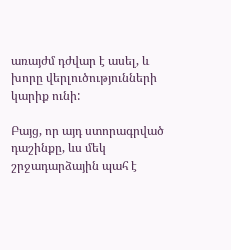առայժմ դժվար է ասել, և խորը վերլուծությունների կարիք ունի:

Բայց, որ այդ ստորագրված դաշինքը, ևս մեկ շրջադարձային պահ է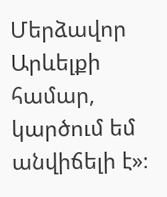Մերձավոր Արևելքի համար, կարծում եմ անվիճելի է»։